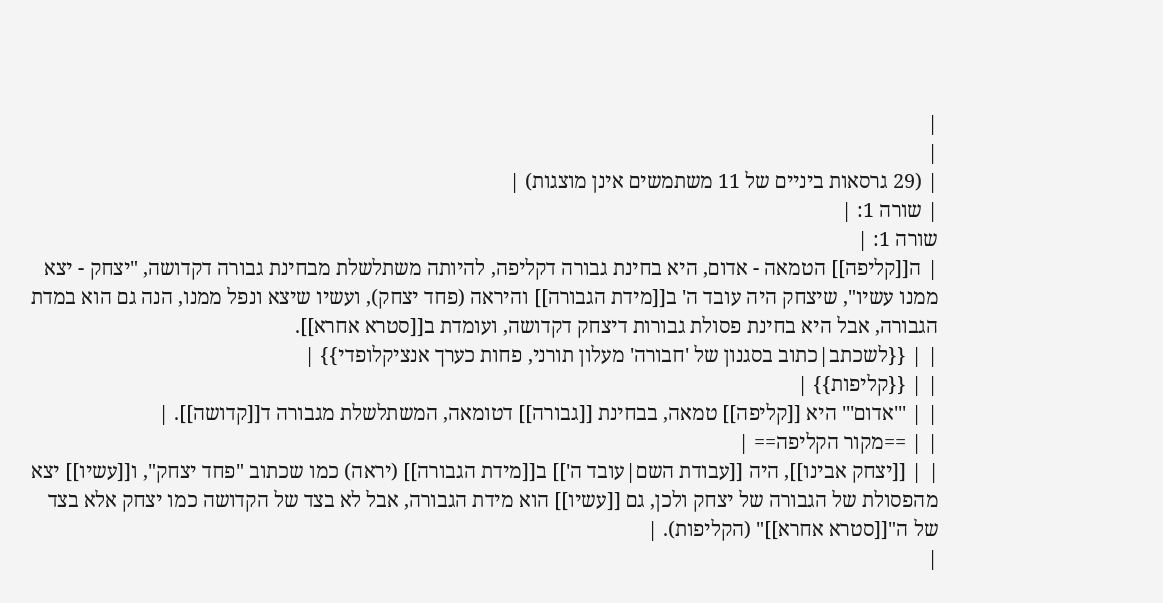|
|
| (29 גרסאות ביניים של 11 משתמשים אינן מוצגות) |
| שורה 1: |
שורה 1: |
| ה[[קליפה]] הטמאה - אדום, היא בחינת גבורה דקליפה, להיותה משתלשלת מבחינת גבורה דקדושה, "יצחק - יצא ממנו עשיו", שיצחק היה עובד ה' ב[[מידת הגבורה]] והיראה (פחד יצחק), ועשיו שיצא ונפל ממנו, הנה גם הוא במדת הגבורה, אבל היא בחינת פסולת גבורות דיצחק דקדושה, ועומדת ב[[סטרא אחרא]].
| | {{לשכתב|כתוב בסגנון של 'חבורה' מעלון תורני, פחות כערך אנציקלופדי}} |
| | {{קליפות}} |
| | '''אדום''' היא [[קליפה]] טמאה, בבחינת [[גבורה]] דטומאה, המשתלשלת מגבורה ד[[קדושה]]. |
| | ==מקור הקליפה== |
| | [[יצחק אבינו]], היה [[עבודת השם|עובד ה']] ב[[מידת הגבורה]] (יראה) כמו שכתוב "פחד יצחק", ו[[עשיו]] יצא מהפסולת של הגבורה של יצחק ולכן, גם [[עשיו]] הוא מידת הגבורה, אבל לא בצד של הקדושה כמו יצחק אלא בצד של ה"[[סטרא אחרא]]" (הקליפות). |
|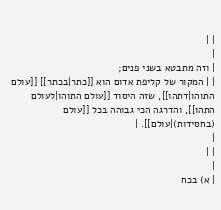| |
|
| וזה מתבטא בשני פנים;
| | המקור של קליפת אדום הוא [[כתר|בכתר]] [[עולם התוהו|דתהו]], שזה היסוד [[עולם התוהו|לעולם התהו]], והדרגה הכי גבוהה בכל [[עולם (בחסידות)|עולם]]. |
|
| |
|
| א) בכח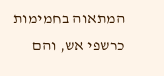המתאוה בחמימות כרשפי אש, והם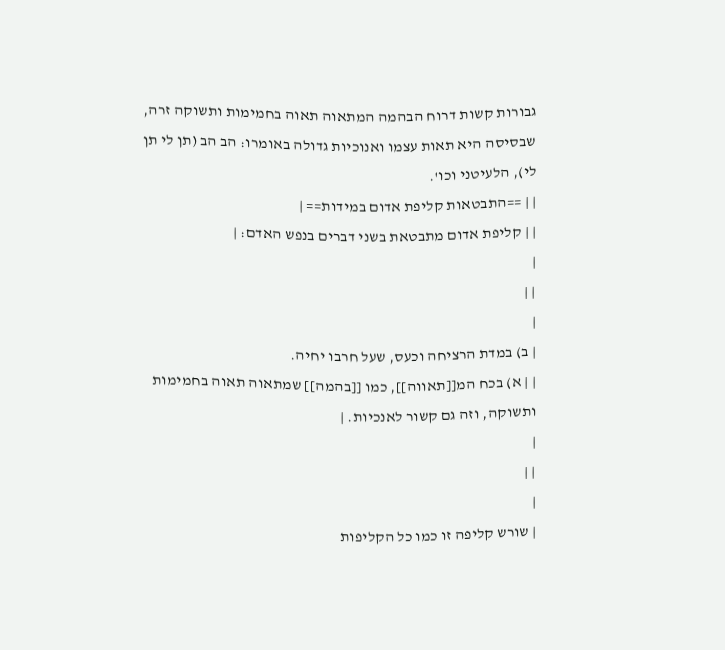גבורות קשות דרוח הבהמה המתאוה תאוה בחמימות ותשוקה זרה, שבסיסה היא תאות עצמו ואנוכיות גדולה באומרו: הב הב (תן לי תן לי), הלעיטני וכו'.
| | ==התבטאות קליפת אדום במידות== |
| | קליפת אדום מתבטאת בשני דברים בנפש האדם: |
|
| |
|
| ב) במדת הרציחה וכעס, שעל חרבו יחיה.
| | א) בכח המ[[תאווה]], כמו [[בהמה]] שמתאוה תאוה בחמימות ותשוקה, וזה גם קשור לאנכיות. |
|
| |
|
| שורש קליפה זו כמו כל הקליפות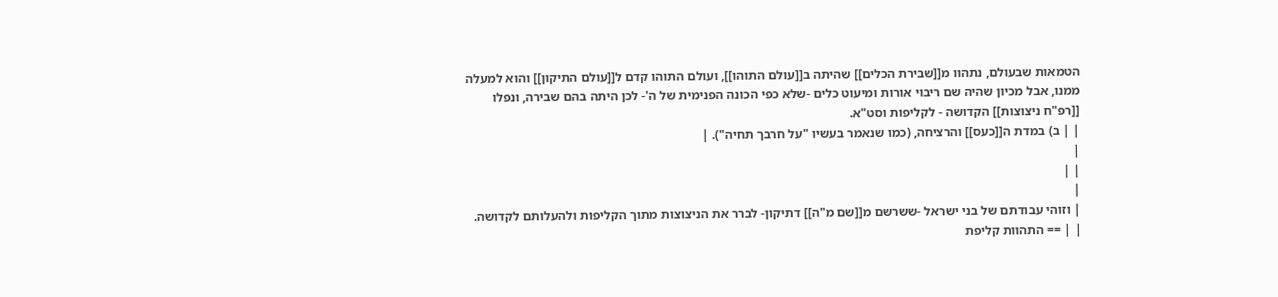הטמאות שבעולם, נתהוו מ[[שבירת הכלים]] שהיתה ב[[עולם התוהו]], ועולם התוהו קדם ל[[עולם התיקון]] והוא למעלה ממנו, אבל מכיון שהיה שם ריבוי אורות ומיעוט כלים -שלא כפי הכונה הפנימית של ה'- לכן היתה בהם שבירה, ונפלו [[רפ"ח ניצוצות]] הקדושה - לקליפות וסט"א.
| | ב) במדת ה[[כעס]] והרציחה, (כמו שנאמר בעשיו "על חרבך תחיה"). |
|
| |
|
| וזוהי עבודתם של בני ישראל -ששרשם מ[[שם מ"ה]] דתיקון- לברר את הניצוצות מתוך הקליפות ולהעלותם לקדושה.
| | == התהוות קליפת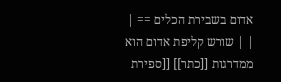אדום בשבירת הכלים == |
| | שורש קליפת אדום הוא ממדרגות [[כתר]] [[ספירת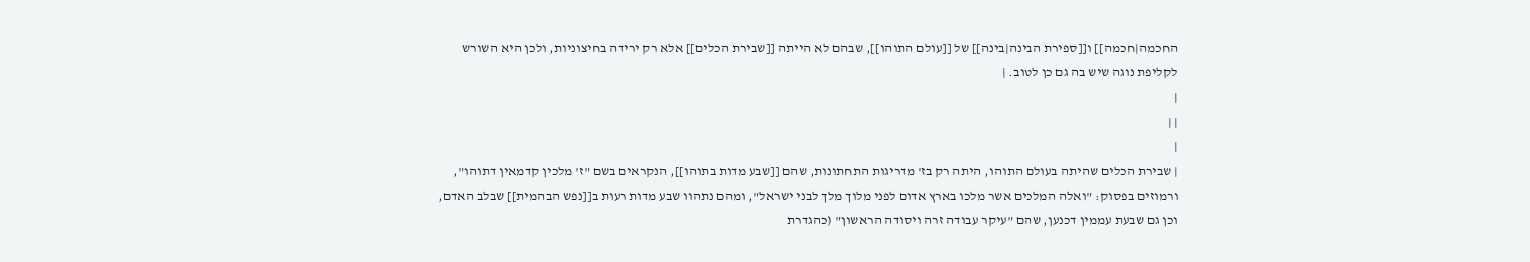החכמה|חכמה]] ו[[ספירת הבינה|בינה]] של [[עולם התוהו]], שבהם לא הייתה [[שבירת הכלים]] אלא רק ירידה בחיצוניות, ולכן היא השורש לקליפת נוגה שיש בה גם כן לטוב. |
|
| |
|
| שבירת הכלים שהיתה בעולם התוהו, היתה רק בז' מדריגות התחתונות, שהם [[שבע מדות בתוהו]], הנקראים בשם "ז' מלכין קדמאין דתוהו", ורמוזים בפסוק: "ואלה המלכים אשר מלכו בארץ אדום לפני מלוך מלך לבני ישראל", ומהם נתהוו שבע מדות רעות ב[[נפש הבהמית]] שבלב האדם, וכן גם שבעת עממין דכנען, שהם "עיקר עבודה זרה ויסודה הראשון" (כהגדרת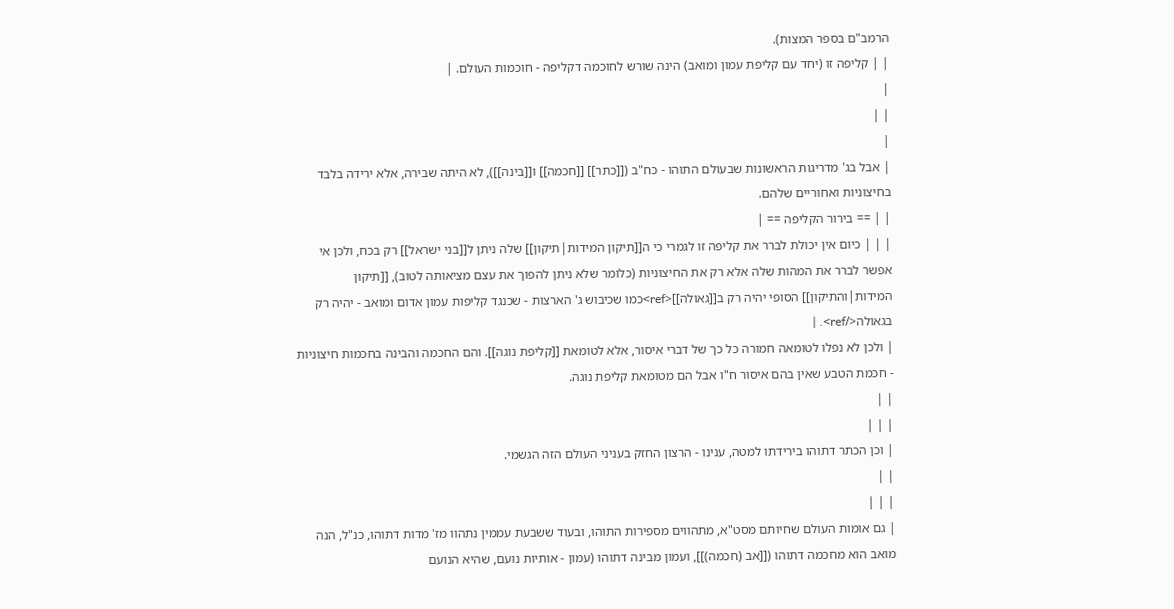הרמב"ם בספר המצות).
| | קליפה זו (יחד עם קליפת עמון ומואב) הינה שורש לחוכמה דקליפה - חוכמות העולם. |
|
| |
|
| אבל בג' מדריגות הראשונות שבעולם התוהו - כח"ב ([[כתר]] [[חכמה]] ו[[בינה]]), לא היתה שבירה, אלא ירידה בלבד בחיצוניות ואחוריים שלהם.
| | == בירור הקליפה == |
| | | כיום אין יכולת לברר את קליפה זו לגמרי כי ה[[תיקון המידות|תיקון]] שלה ניתן ל[[בני ישראל]] רק בכח, ולכן אי אפשר לברר את המהות שלה אלא רק את החיצוניות (כלומר שלא ניתן להפוך את עצם מציאותה לטוב), [[תיקון המידות|והתיקון]] הסופי יהיה רק ב[[גאולה]]<ref>כמו שכיבוש ג' הארצות - שכנגד קליפות עמון אדום ומואב - יהיה רק בגאולה</ref>. |
| ולכן לא נפלו לטומאה חמורה כל כך של דברי איסור, אלא לטומאת [[קליפת נוגה]]. והם החכמה והבינה בחכמות חיצוניות - חכמת הטבע שאין בהם איסור ח"ו אבל הם מטומאת קליפת נוגה.
| |
| | |
| וכן הכתר דתוהו בירידתו למטה, ענינו - הרצון החזק בעניני העולם הזה הגשמי.
| |
| | |
| גם אומות העולם שחיותם מסט"א, מתהווים מספירות התוהו, ובעוד ששבעת עממין נתהוו מז' מדות דתוהו, כנ"ל, הנה מואב הוא מחכמה דתוהו ([[אב (חכמה)]], ועמון מבינה דתוהו (עמון - אותיות נועם, שהיא הנועם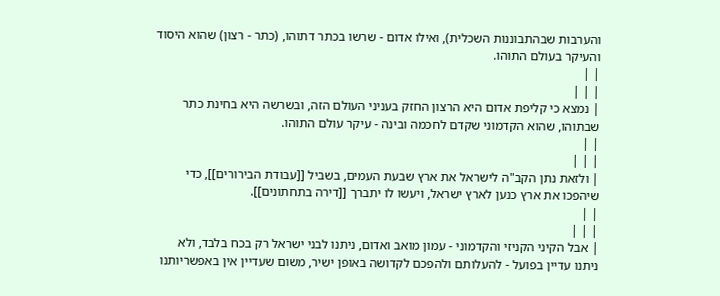והערבות שבהתבוננות השכלית), ואילו אדום - שרשו בכתר דתוהו, (כתר - רצון) שהוא היסוד והעיקר בעולם התוהו.
| |
| | |
| נמצא כי קליפת אדום היא הרצון החזק בעניני העולם הזה, ובשרשה היא בחינת כתר שבתוהו, שהוא הקדמוני שקדם לחכמה ובינה - עיקר עולם התוהו.
| |
| | |
| ולזאת נתן הקב"ה לישראל את ארץ שבעת העמים, בשביל [[עבודת הבירורים]], כדי שיהפכו את ארץ כנען לארץ ישראל, ויעשו לו יתברך [[דירה בתחתונים]].
| |
| | |
| אבל הקיני הקניזי והקדמוני - עמון מואב ואדום, ניתנו לבני ישראל רק בכח בלבד, ולא ניתנו עדיין בפועל - להעלותם ולהפכם לקדושה באופן ישיר, משום שעדיין אין באפשריותנו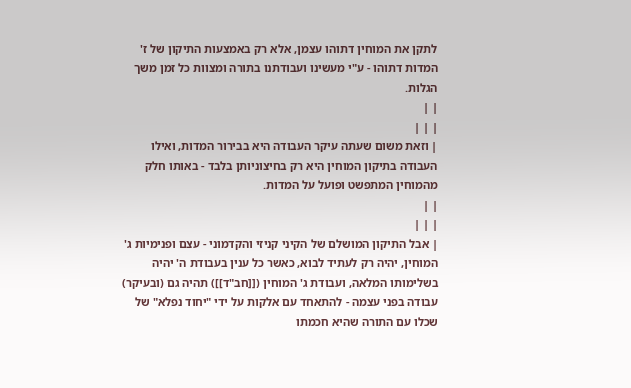לתקן את המוחין דתוהו עצמן, אלא רק באמצעות התיקון של ז' המדות דתוהו - ע"י מעשינו ועבודתנו בתורה ומצוות כל זמן משך הגלות.
| |
| | |
| וזאת משום שעתה עיקר העבודה היא בבירור המדות, ואילו העבודה בתיקון המוחין היא רק בחיצוניותן בלבד - באותו חלק מהמוחין המתפשט ופועל על המדות.
| |
| | |
| אבל התיקון המושלם של הקיני קניזי והקדמוני - עצם ופנימיות ג' המוחין, יהיה רק לעתיד לבוא, כאשר כל ענין בעבודת ה' יהיה בשלימותו המלאה, ועבודת ג' המוחין ([[חב"ד]]) תהיה גם (ובעיקר) עבודה בפני עצמה - להתאחד עם אלקות על ידי "יחוד נפלא" של שכלו עם התורה שהיא חכמתו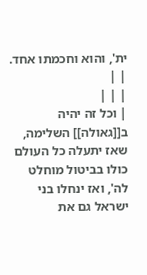ית', והוא וחכמתו אחד.
| |
| | |
| וכל זה יהיה ב[[גאולה]] השלימה, שאז יתעלה כל העולם כולו בביטול מוחלט לה', ואז ינחלו בני ישראל גם את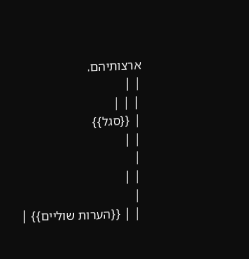ארצותיהם.
| |
| | |
| {{סגל}}
| |
|
| |
|
| | {{הערות שוליים}} |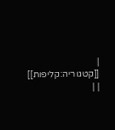| [[קטגוריה:קליפות]] | |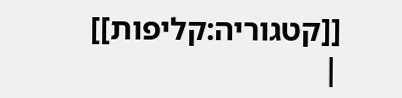[[קטגוריה:קליפות]] |